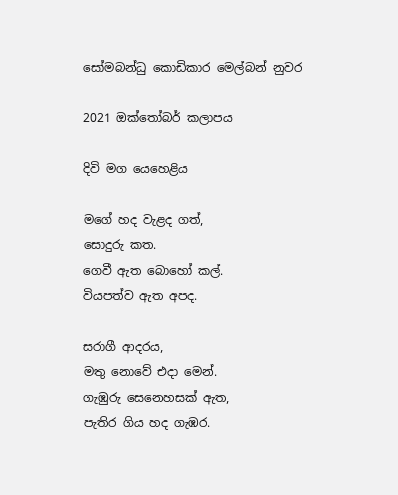සෝමබන්ධු කොඩිකාර මෙල්බන් නුවර

2021 ඔක්තෝබර් කලාපය

දිවි මග යෙහෙළිය

මගේ හද වැළද ගත්,
සොදුරු කත.
ගෙවී ඇත බොහෝ කල්.
වියපත්ව ඇත අපද.

සරාගී ආදරය,
මතු නොවේ එදා මෙන්.
ගැඹුරු සෙනෙහසක් ඇත,
පැතිර ගිය හද ගැඹර.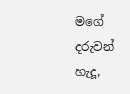මගේ දරුවන් හැදූ,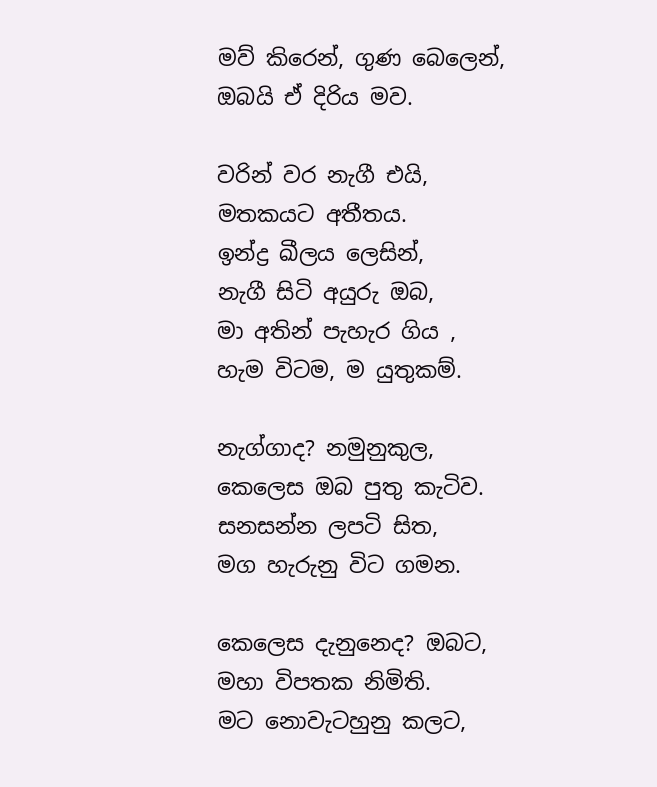මව් කිරෙන්, ගුණ බෙලෙන්,
ඔබයි ඒ දිරිය මව.

වරින් වර නැගී එයි,
මතකයට අතීතය.
ඉන්ද්‍ර ඛීලය ලෙසින්,
නැගී සිටි අයුරු ඔබ,
මා අතින් පැහැර ගිය ,
හැම විටම, ම යුතුකම්.

නැග්ගාද? නමුනුකුල,
කෙලෙස ඔබ පුතු කැටිව.
සනසන්න ලපටි සිත,
මග හැරුනු විට ගමන.

කෙලෙස දැනුනෙද? ඔබට,
මහා විපතක නිමිති.
මට නොවැටහුනු කලට,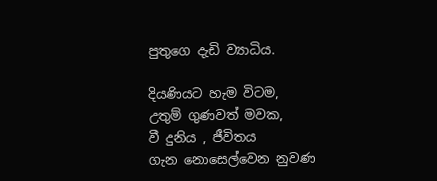පුතුගෙ දැඩි ව්‍යාධිය.

දියණියට හැම විටම,
උතුම් ගුණවත් මවක,
වී දුනිය , ජීවිතය
ගැන නොසෙල්වෙන නුවණ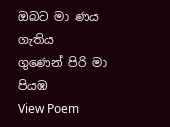ඔබට මා ණය ගැතිය
ගුණෙන් පිරි මා පියඹ
View Poem